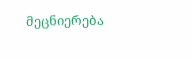მეცნიერება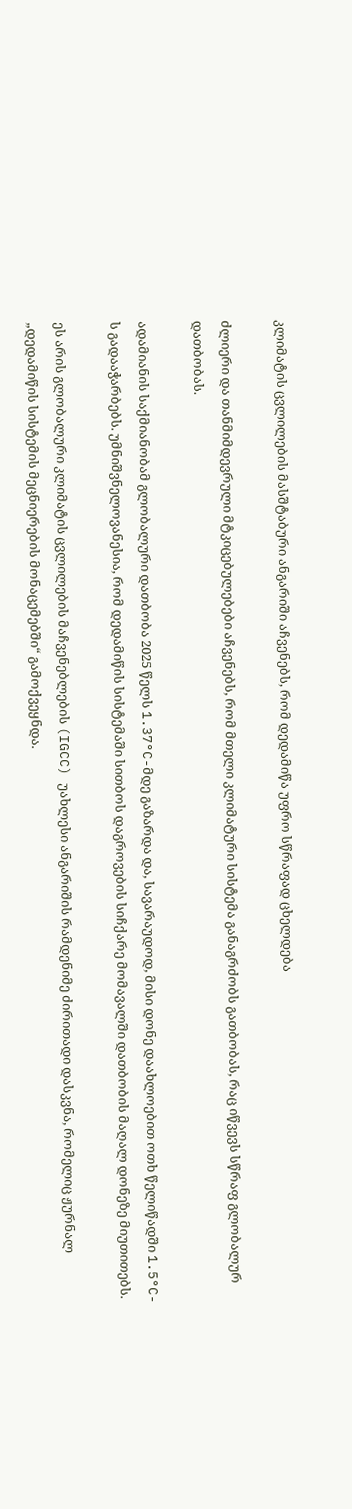კლიმატის ცვლილების მასშტაბური ანგარიში აჩვენებს, რომ დედამიწა უფრო სწრაფად ცხელდება

ძლიერი და თანმიმდევრული მტკიცებულებები აჩვენებს, რომ მთელი კლიმატური სისტემა განაგრძობს გათბობას, რაც იწვევს სწრაფ გლობალურ დათბობას.

ადამიანის საქმიანობამ გლობალური დათბობა 2025 წელს 1.37°C-მდე გაზარდა და, სავარაუდოდ, მისი დონე დაახლოებით ოთხ წელიწადში 1.5°C-ს გადააჭარბებს. უმნიშვნელოვანესია, რომ დედამიწის სისტემაში სითბოს დაგროვების სიჩქარე მომავალში დათბობის მაღალ დონეზე მიუთითებს.

ეს არის გლობალური კლიმატის ცვლილების მაჩვენებლების (IGCC) უახლესი ანგარიშის რამდენიმე ძირითადი დასკვნა, რომელიც ჟურნალ „დედამიწის სისტემის მეცნიერების მონაცემებში“ გამოქვეყნდა.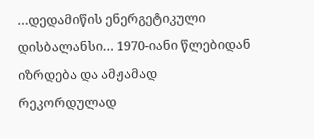…დედამიწის ენერგეტიკული დისბალანსი… 1970-იანი წლებიდან იზრდება და ამჟამად რეკორდულად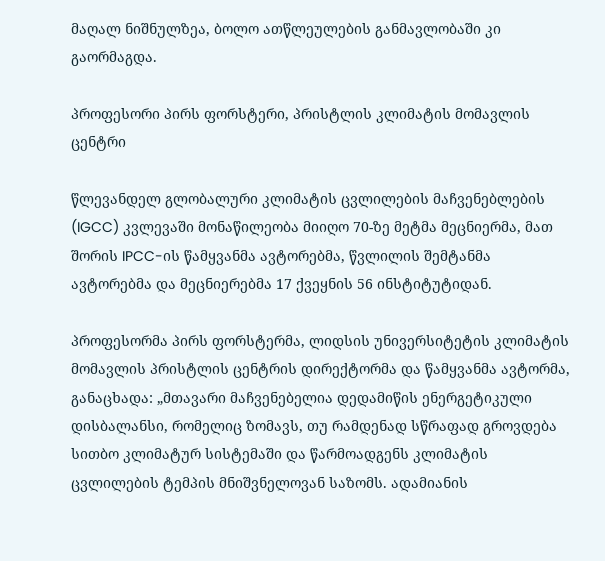მაღალ ნიშნულზეა, ბოლო ათწლეულების განმავლობაში კი გაორმაგდა.

პროფესორი პირს ფორსტერი, პრისტლის კლიმატის მომავლის ცენტრი

წლევანდელ გლობალური კლიმატის ცვლილების მაჩვენებლების  (IGCC) კვლევაში მონაწილეობა მიიღო 70-ზე მეტმა მეცნიერმა, მათ შორის IPCC-ის წამყვანმა ავტორებმა, წვლილის შემტანმა ავტორებმა და მეცნიერებმა 17 ქვეყნის 56 ინსტიტუტიდან.

პროფესორმა პირს ფორსტერმა, ლიდსის უნივერსიტეტის კლიმატის მომავლის პრისტლის ცენტრის დირექტორმა და წამყვანმა ავტორმა, განაცხადა: „მთავარი მაჩვენებელია დედამიწის ენერგეტიკული დისბალანსი, რომელიც ზომავს, თუ რამდენად სწრაფად გროვდება სითბო კლიმატურ სისტემაში და წარმოადგენს კლიმატის ცვლილების ტემპის მნიშვნელოვან საზომს. ადამიანის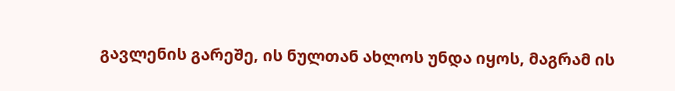გავლენის გარეშე, ის ნულთან ახლოს უნდა იყოს, მაგრამ ის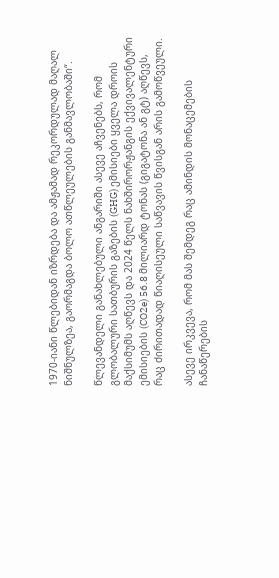1970-იანი წლებიდან იზრდება და ამჟამად რეკორდულად მაღალ ნიშნულზეა, გაორმაგდა ბოლო ათწლეულების განმავლობაში“.

წლევანდელი განახლებული ანგარიში ასევე აჩვენებს, რომ გლობალური სათბურის გაზების (GHG) ემისიები ყველა დროის მაქსიმუმს აღწევს და 2024 წელს ნახშირორჟანგის ექვივალენტური ემისიების (CO2e) 56.8 მილიარდ ტონას (გიგატონა ან გტ) აღწევს, რაც ძირითადად წიაღისეული საწვავის წვისგან არის გამოწვეული.

ასევე ირკვევა, რომ მას შემდეგ რაც ამინდის მონაცემების ჩანაწერების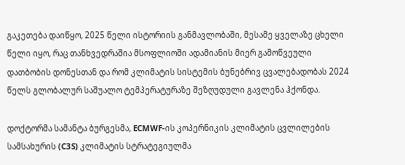გაკეთება დაიწყო, 2025 წელი ისტორიის განმავლობაში, მესამე ყველაზე ცხელი წელი იყო, რაც თანხვედრაშია მსოფლიოში ადამიანის მიერ გამოწვეული დათბობის დონესთან და რომ კლიმატის სისტემის ბუნებრივ ცვალებადობას 2024 წელს გლობალურ საშუალო ტემპერატურაზე შეზღუდული გავლენა ჰქონდა.

დოქტორმა სამანტა ბურგესმა, ECMWF-ის კოპერნიკის კლიმატის ცვლილების სამსახურის (C3S) კლიმატის სტრატეგიულმა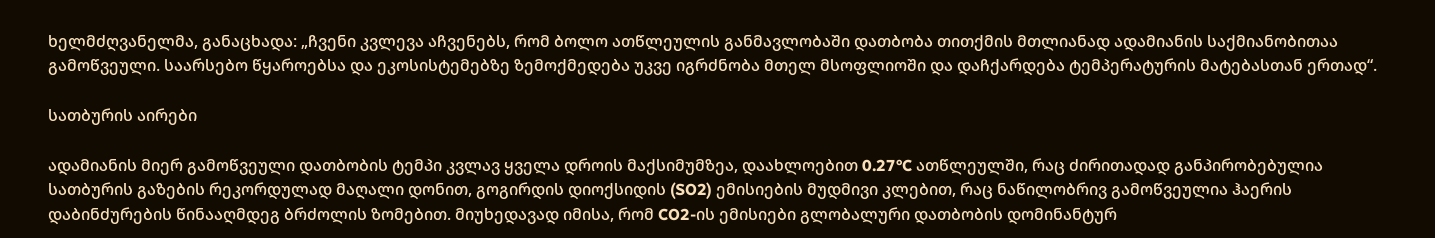ხელმძღვანელმა, განაცხადა: „ჩვენი კვლევა აჩვენებს, რომ ბოლო ათწლეულის განმავლობაში დათბობა თითქმის მთლიანად ადამიანის საქმიანობითაა გამოწვეული. საარსებო წყაროებსა და ეკოსისტემებზე ზემოქმედება უკვე იგრძნობა მთელ მსოფლიოში და დაჩქარდება ტემპერატურის მატებასთან ერთად“.

სათბურის აირები

ადამიანის მიერ გამოწვეული დათბობის ტემპი კვლავ ყველა დროის მაქსიმუმზეა, დაახლოებით 0.27°C ათწლეულში, რაც ძირითადად განპირობებულია სათბურის გაზების რეკორდულად მაღალი დონით, გოგირდის დიოქსიდის (SO2) ემისიების მუდმივი კლებით, რაც ნაწილობრივ გამოწვეულია ჰაერის დაბინძურების წინააღმდეგ ბრძოლის ზომებით. მიუხედავად იმისა, რომ CO2-ის ემისიები გლობალური დათბობის დომინანტურ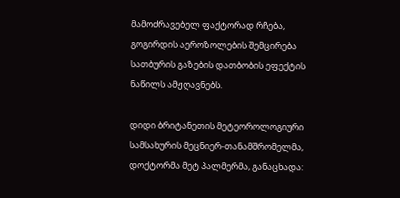მამოძრავებელ ფაქტორად რჩება, გოგირდის აეროზოლების შემცირება სათბურის გაზების დათბობის ეფექტის ნაწილს ამჟღავნებს.

დიდი ბრიტანეთის მეტეოროლოგიური სამსახურის მეცნიერ-თანამშრომელმა, დოქტორმა მეტ პალმერმა, განაცხადა: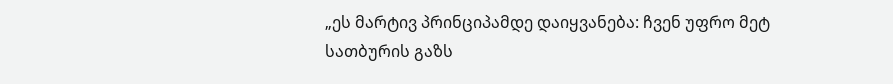„ეს მარტივ პრინციპამდე დაიყვანება: ჩვენ უფრო მეტ სათბურის გაზს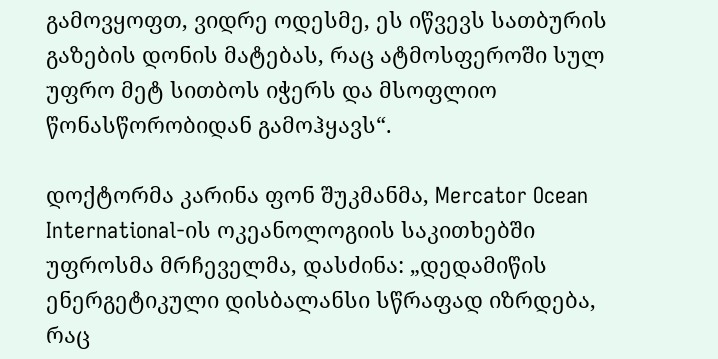გამოვყოფთ, ვიდრე ოდესმე, ეს იწვევს სათბურის გაზების დონის მატებას, რაც ატმოსფეროში სულ უფრო მეტ სითბოს იჭერს და მსოფლიო წონასწორობიდან გამოჰყავს“.

დოქტორმა კარინა ფონ შუკმანმა, Mercator Ocean International-ის ოკეანოლოგიის საკითხებში უფროსმა მრჩეველმა, დასძინა: „დედამიწის ენერგეტიკული დისბალანსი სწრაფად იზრდება, რაც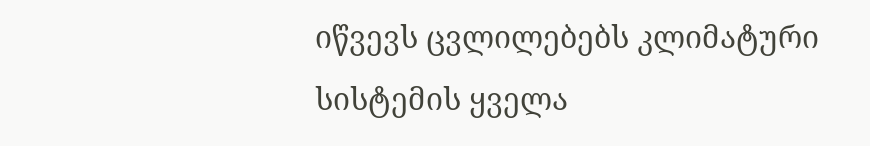იწვევს ცვლილებებს კლიმატური სისტემის ყველა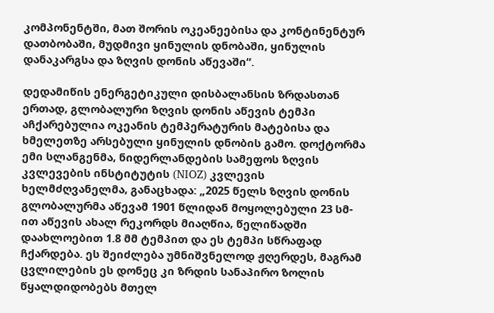კომპონენტში, მათ შორის ოკეანეებისა და კონტინენტურ დათბობაში, მუდმივი ყინულის დნობაში, ყინულის დანაკარგსა და ზღვის დონის აწევაში“.

დედამიწის ენერგეტიკული დისბალანსის ზრდასთან ერთად, გლობალური ზღვის დონის აწევის ტემპი აჩქარებულია ოკეანის ტემპერატურის მატებისა და ხმელეთზე არსებული ყინულის დნობის გამო. დოქტორმა ემი სლანგენმა, ნიდერლანდების სამეფოს ზღვის კვლევების ინსტიტუტის (NIOZ) კვლევის ხელმძღვანელმა, განაცხადა: „2025 წელს ზღვის დონის გლობალურმა აწევამ 1901 წლიდან მოყოლებული 23 სმ-ით აწევის ახალ რეკორდს მიაღწია, წელიწადში დაახლოებით 1.8 მმ ტემპით და ეს ტემპი სწრაფად ჩქარდება. ეს შეიძლება უმნიშვნელოდ ჟღერდეს, მაგრამ ცვლილების ეს დონეც კი ზრდის სანაპირო ზოლის წყალდიდობებს მთელ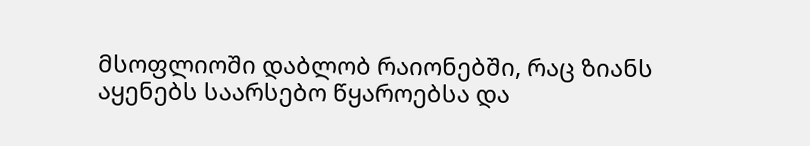მსოფლიოში დაბლობ რაიონებში, რაც ზიანს აყენებს საარსებო წყაროებსა და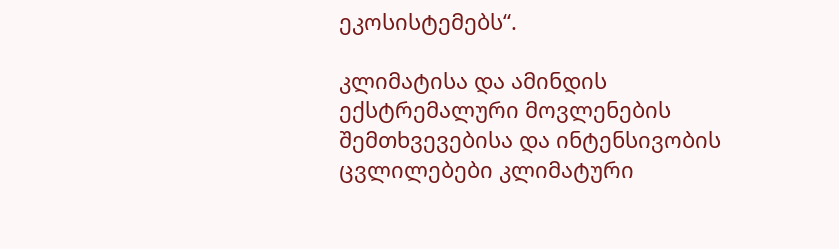ეკოსისტემებს“.

კლიმატისა და ამინდის ექსტრემალური მოვლენების შემთხვევებისა და ინტენსივობის ცვლილებები კლიმატური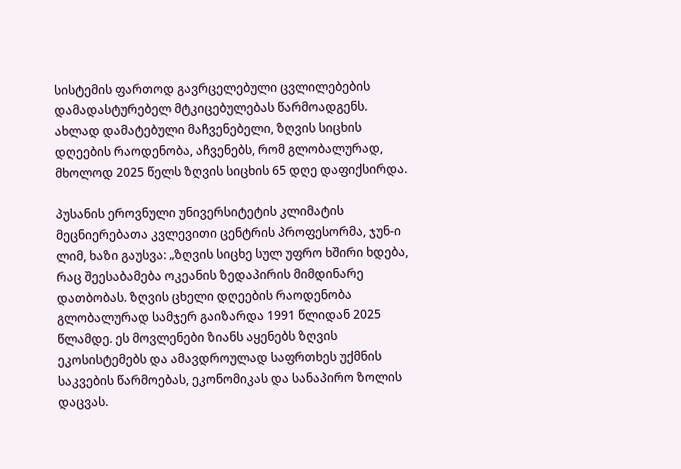სისტემის ფართოდ გავრცელებული ცვლილებების დამადასტურებელ მტკიცებულებას წარმოადგენს. ახლად დამატებული მაჩვენებელი, ზღვის სიცხის დღეების რაოდენობა, აჩვენებს, რომ გლობალურად, მხოლოდ 2025 წელს ზღვის სიცხის 65 დღე დაფიქსირდა.

პუსანის ეროვნული უნივერსიტეტის კლიმატის მეცნიერებათა კვლევითი ცენტრის პროფესორმა, ჯუნ-ი ლიმ, ხაზი გაუსვა: „ზღვის სიცხე სულ უფრო ხშირი ხდება, რაც შეესაბამება ოკეანის ზედაპირის მიმდინარე დათბობას. ზღვის ცხელი დღეების რაოდენობა გლობალურად სამჯერ გაიზარდა 1991 წლიდან 2025 წლამდე. ეს მოვლენები ზიანს აყენებს ზღვის ეკოსისტემებს და ამავდროულად საფრთხეს უქმნის საკვების წარმოებას, ეკონომიკას და სანაპირო ზოლის დაცვას.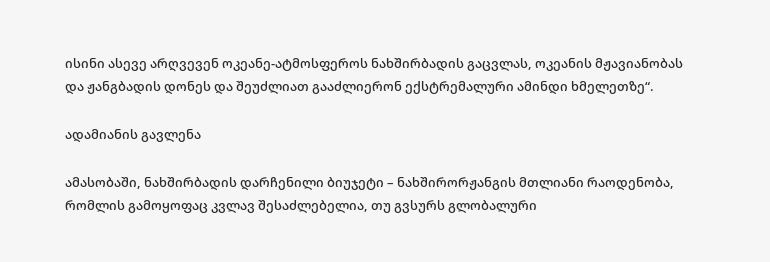ისინი ასევე არღვევენ ოკეანე-ატმოსფეროს ნახშირბადის გაცვლას, ოკეანის მჟავიანობას და ჟანგბადის დონეს და შეუძლიათ გააძლიერონ ექსტრემალური ამინდი ხმელეთზე“.

ადამიანის გავლენა

ამასობაში, ნახშირბადის დარჩენილი ბიუჯეტი – ნახშირორჟანგის მთლიანი რაოდენობა, რომლის გამოყოფაც კვლავ შესაძლებელია, თუ გვსურს გლობალური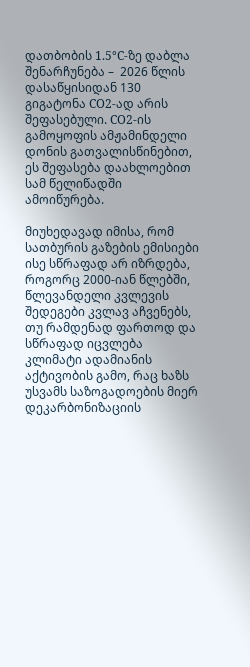დათბობის 1.5°C-ზე დაბლა შენარჩუნება –  2026 წლის დასაწყისიდან 130 გიგატონა CO2-ად არის შეფასებული. CO2-ის გამოყოფის ამჟამინდელი დონის გათვალისწინებით, ეს შეფასება დაახლოებით სამ წელიწადში ამოიწურება.

მიუხედავად იმისა, რომ სათბურის გაზების ემისიები ისე სწრაფად არ იზრდება, როგორც 2000-იან წლებში, წლევანდელი კვლევის შედეგები კვლავ აჩვენებს, თუ რამდენად ფართოდ და სწრაფად იცვლება კლიმატი ადამიანის აქტივობის გამო, რაც ხაზს უსვამს საზოგადოების მიერ დეკარბონიზაციის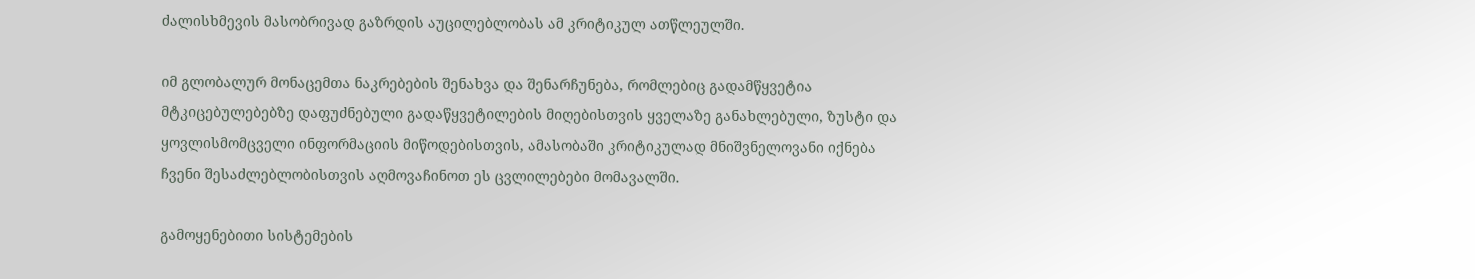ძალისხმევის მასობრივად გაზრდის აუცილებლობას ამ კრიტიკულ ათწლეულში.

იმ გლობალურ მონაცემთა ნაკრებების შენახვა და შენარჩუნება, რომლებიც გადამწყვეტია მტკიცებულებებზე დაფუძნებული გადაწყვეტილების მიღებისთვის ყველაზე განახლებული, ზუსტი და ყოვლისმომცველი ინფორმაციის მიწოდებისთვის, ამასობაში კრიტიკულად მნიშვნელოვანი იქნება ჩვენი შესაძლებლობისთვის აღმოვაჩინოთ ეს ცვლილებები მომავალში.

გამოყენებითი სისტემების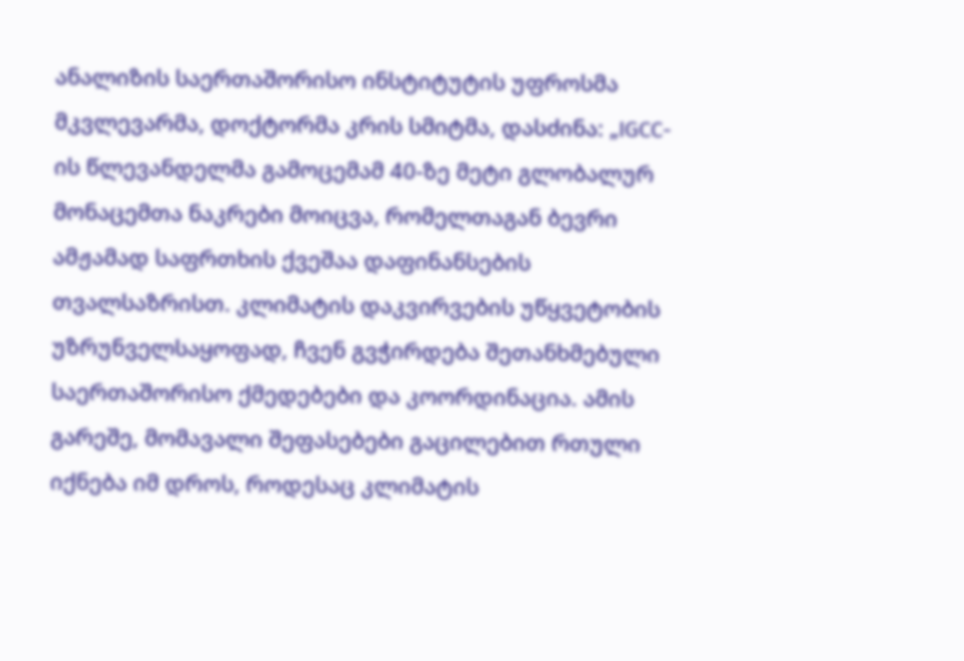ანალიზის საერთაშორისო ინსტიტუტის უფროსმა მკვლევარმა, დოქტორმა კრის სმიტმა, დასძინა: „IGCC-ის წლევანდელმა გამოცემამ 40-ზე მეტი გლობალურ მონაცემთა ნაკრები მოიცვა, რომელთაგან ბევრი ამჟამად საფრთხის ქვეშაა დაფინანსების თვალსაზრისთ. კლიმატის დაკვირვების უწყვეტობის უზრუნველსაყოფად, ჩვენ გვჭირდება შეთანხმებული საერთაშორისო ქმედებები და კოორდინაცია. ამის გარეშე, მომავალი შეფასებები გაცილებით რთული იქნება იმ დროს, როდესაც კლიმატის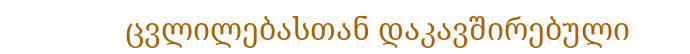ცვლილებასთან დაკავშირებული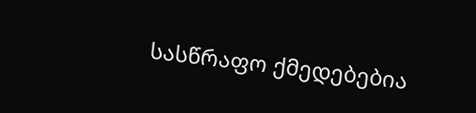სასწრაფო ქმედებებია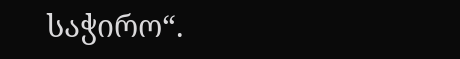საჭირო“.